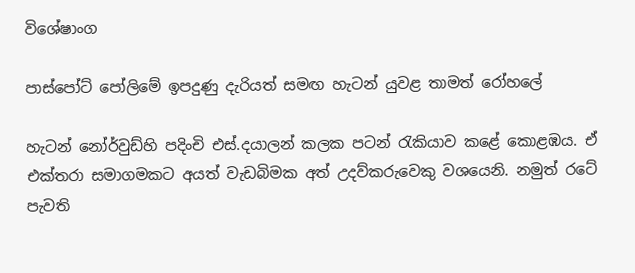විශේෂාංග

පාස්පෝට් පෝලිමේ ඉපදුණු දැරියත් සමඟ හැටන් යුවළ තාමත් රෝහලේ

හැටන් නෝර්වුඩ්හි පදිංචි එස්.දයාලන් කලක පටන් රැකියාව කළේ කොළඹය. ඒ එක්තරා සමාගමකට අයත් වැඩබිමක අත් උදව්කරුවෙකු වශයෙනි. නමුත් රටේ පැවති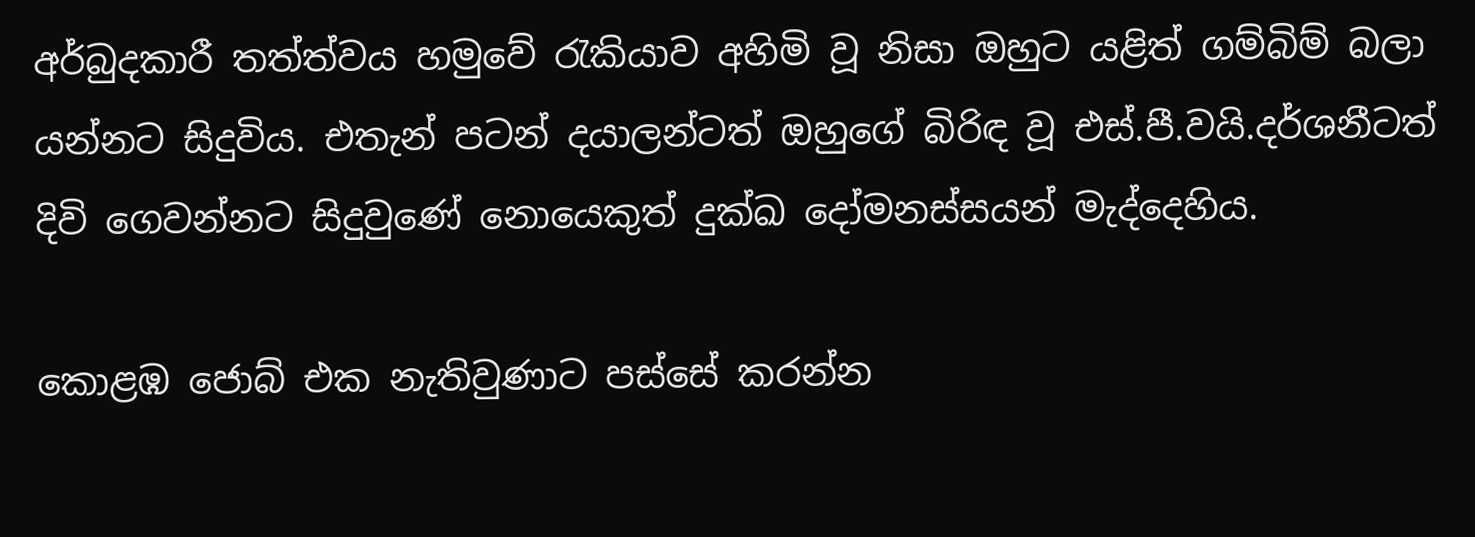අර්බුදකාරී තත්ත්වය හමුවේ රැකියාව අහිමි වූ නිසා ඔහුට යළිත් ගම්බිම් බලා යන්නට සිදුවිය. එතැන් පටන් දයාලන්ටත් ඔහුගේ බිරිඳ වූ එස්.පී.වයි.දර්ශනීටත් දිවි ගෙවන්නට සිදුවුණේ නොයෙකුත් දුක්ඛ දෝමනස්සයන් මැද්දෙහිය.

කොළඹ ජොබ් එක නැතිවුණාට පස්සේ කරන්න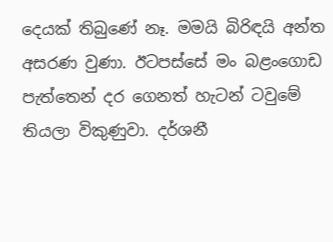දෙයක් තිබුණේ නෑ. මමයි බිරිඳයි අන්ත අසරණ වුණා. ඊටපස්සේ මං බළංගොඩ පැත්තෙන් දර ගෙනත් හැටන් ටවුමේ තියලා විකුණුවා. දර්ශනී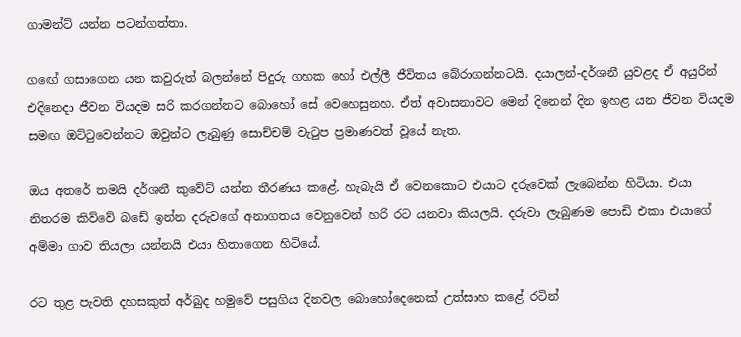ගාමන්ට් යන්න පටන්ගත්තා.

ගඟේ ගසාගෙන යන කවුරුත් බලන්නේ පිදුරු ගහක හෝ එල්ලී ජීවිතය බේරාගන්නටයි. දයාලන්-දර්ශනී යුවළද ඒ අයුරින් එදිනෙදා ජීවන වියදම සරි කරගන්නට බොහෝ සේ වෙහෙසුනහ. ඒත් අවාසනාවට මෙන් දිනෙන් දින ඉහළ යන ජීවන වියදම සමඟ ඔට්ටුවෙන්නට ඔවුන්ට ලැබුණු සොච්චම් වැටුප ප්‍රමාණවත් වූයේ නැත.

ඔය අතරේ තමයි දර්ශනී කුවේට් යන්න තීරණය කළේ. හැබැයි ඒ වෙනකොට එයාට දරුවෙක් ලැබෙන්න හිටියා. එයා නිතරම කිව්වේ බඩේ ඉන්න දරුවගේ අනාගතය වෙනුවෙන් හරි රට යනවා කියලයි. දරුවා ලැබුණම පොඩි එකා එයාගේ අම්මා ගාව තියලා යන්නයි එයා හිතාගෙන හිටියේ.

රට තුළ පැවති දහසකුත් අර්බුද හමුවේ පසුගිය දිනවල බොහෝදෙනෙක් උත්සාහ කළේ රටින්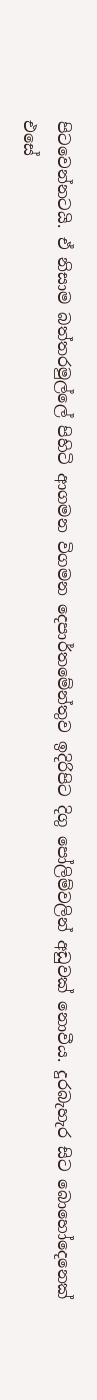පිටවෙන්නටයි. ඒ නිසාම බත්තරමුල්ලේ පිහිටි ආගමන විගමන දෙපාර්තමේන්තුව ඉදිරිපිට දිගු පෝලිම්වලින් අඩුවක් නොවීය. දුරබැහැර සිට බොහෝදෙනෙක් එසේ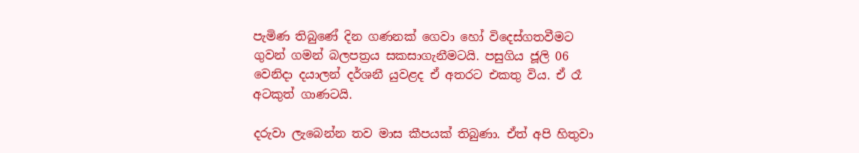පැමිණ තිබුණේ දින ගණනක් ගෙවා හෝ විදෙස්ගතවීමට ගුවන් ගමන් බලපත්‍රය සකසාගැනීමටයි. පසුගිය ජූලි 06 වෙනිදා දයාලන් දර්ශනී යුවළද ඒ අතරට එකතු විය. ඒ රෑ අටකුත් ගාණටයි.

දරුවා ලැබෙන්න තව මාස කීපයක් තිබුණා. ඒත් අපි හිතුවා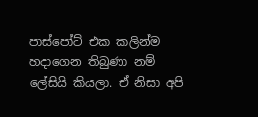පාස්පෝට් එක කලින්ම හදාගෙන තිබුණා නම් ලේසියි කියලා. ඒ නිසා අපි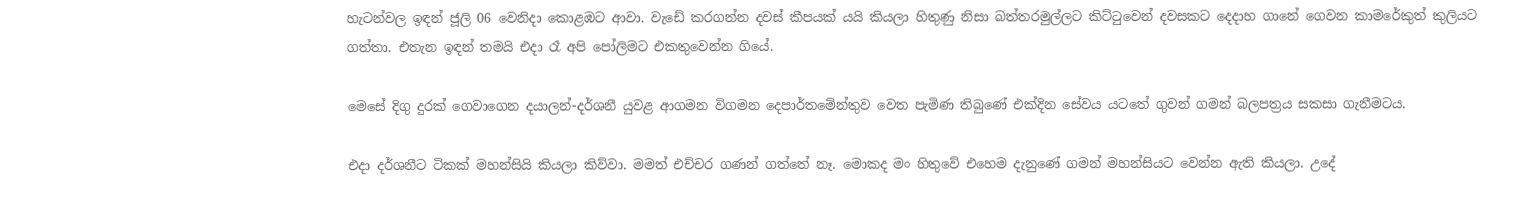හැටන්වල ඉඳන් ජූලි 06 වෙනිදා කොළඹට ආවා. වැඩේ කරගන්න දවස් කීපයක් යයි කියලා හිතුණු නිසා බත්තරමුල්ලට කිට්ටුවෙන් දවසකට දෙදාහ ගානේ ගෙවන කාමරේකුත් කුලියට ගත්තා. එතැන ඉඳන් තමයි එදා රෑ අපි පෝලිමට එකතුවෙන්න ගියේ.

මෙසේ දිගු දුරක් ගෙවාගෙන දයාලන්-දර්ශනී යුවළ ආගමන විගමන දෙපාර්තමේන්තුව වෙත පැමිණ තිබුණේ එක්දින සේවය යටතේ ගුවන් ගමන් බලපත්‍රය සකසා ගැනීමටය.

එදා දර්ශනීට ටිකක් මහන්සියි කියලා කිව්වා. මමත් එච්චර ගණන් ගත්තේ නෑ. මොකද මං හිතුවේ එහෙම දැනුණේ ගමන් මහන්සියට වෙන්න ඇති කියලා. උදේ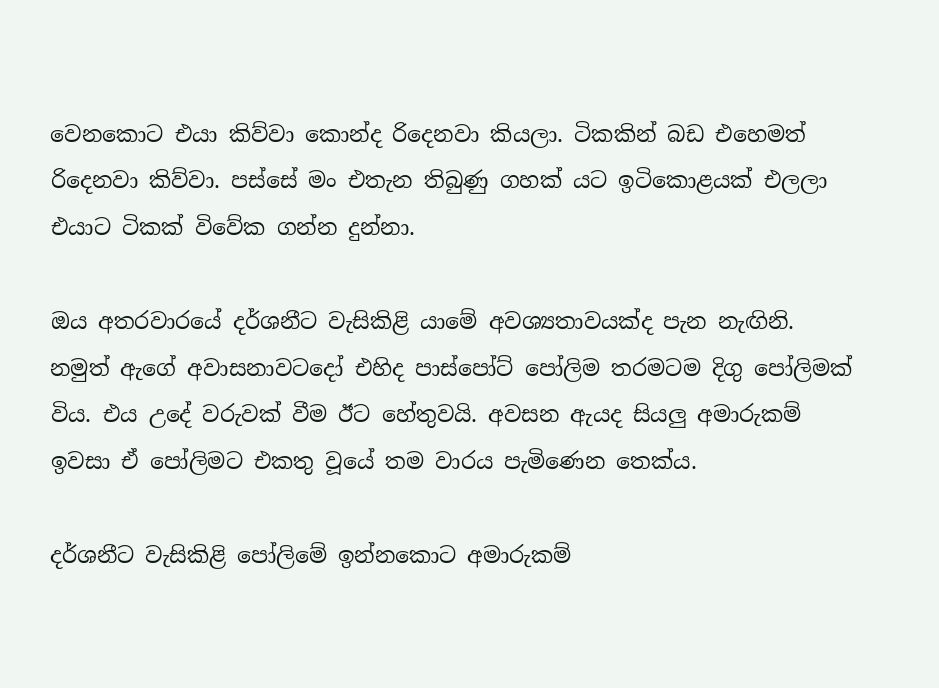වෙනකොට එයා කිව්වා කොන්ද රිදෙනවා කියලා. ටිකකින් බඩ එහෙමත් රිදෙනවා කිව්වා. පස්සේ මං එතැන තිබුණු ගහක් යට ඉටිකොළයක් එලලා එයාට ටිකක් විවේක ගන්න දුන්නා.

ඔය අතරවාරයේ දර්ශනීට වැසිකිළි යාමේ අවශ්‍යතාවයක්ද පැන නැඟිනි. නමුත් ඇගේ අවාසනාවටදෝ එහිද පාස්පෝට් පෝලිම තරමටම දිගු පෝලිමක් විය. එය උදේ වරුවක් වීම ඊට හේතුවයි. අවසන ඇයද සියලු අමාරුකම් ඉවසා ඒ පෝලිමට එකතු වූයේ තම වාරය පැමිණෙන තෙක්ය.

දර්ශනීට වැසිකිළි පෝලිමේ ඉන්නකොට අමාරුකම්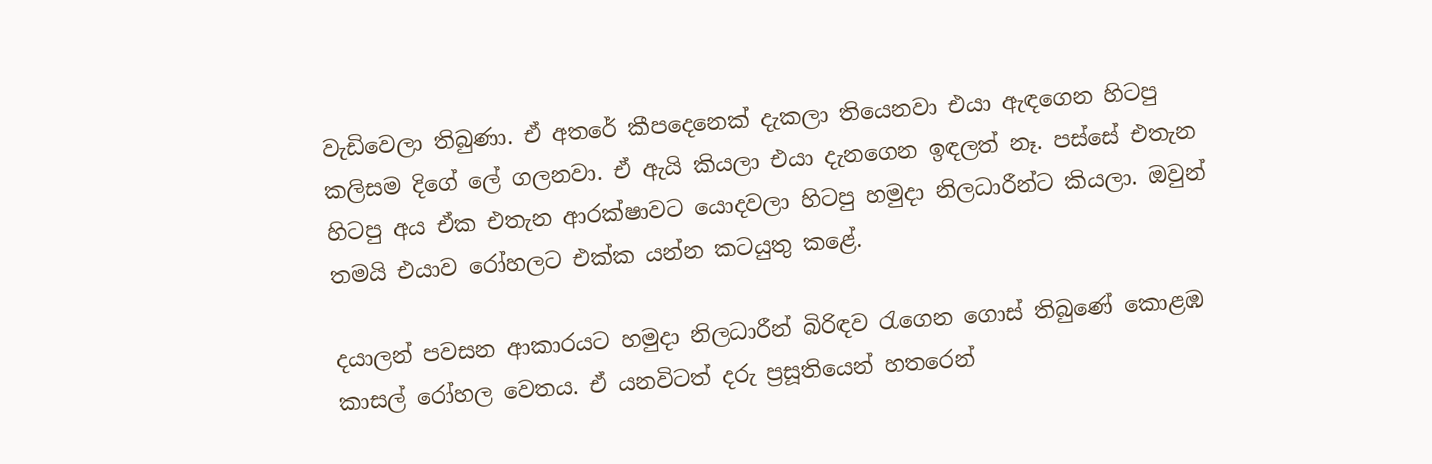වැඩිවෙලා තිබුණා. ඒ අතරේ කීපදෙනෙක් දැකලා තියෙනවා එයා ඇඳගෙන හිටපු කලිසම දිගේ ලේ ගලනවා. ඒ ඇයි කියලා එයා දැනගෙන ඉඳලත් නෑ. පස්සේ එතැන හිටපු අය ඒක එතැන ආරක්ෂාවට යොදවලා හිටපු හමුදා නිලධාරීන්ට කියලා. ඔවුන් තමයි එයාව රෝහලට එක්ක යන්න කටයුතු කළේ.

දයාලන් පවසන ආකාරයට හමුදා නිලධාරීන් බිරිඳව රැගෙන ගොස් තිබුණේ කොළඹ කාසල් රෝහල වෙතය. ඒ යනවිටත් දරු ප්‍රසූතියෙන් හතරෙන්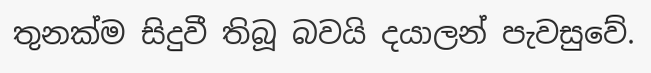තුනක්ම සිදුවී තිබූ බවයි දයාලන් පැවසුවේ.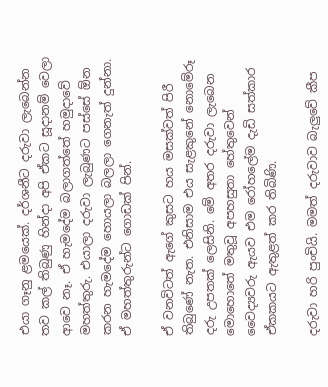එයා ගෑනු ළමයෙක්. දර්ශනීට දරුවා ලැබෙන්න තව කල් තිබුණු හින්දා අපි ඒකට සූදානම් වෙලා ආවෙ නෑ. ඒ හැමදේම බලාගත්තේ හමුදාවේ මහත්තුරු. එයාලා දරුවා ලැබුණට පස්සේ ඕන කරන හැමදේම හොයලා බලලා ගෙනැත් දුන්නා. ඒ මහත්තුරුන්ට ගොඩක් පින්.

ඒ වනවිටත් ඇගේ කුසට හය මසක්වත් පිරී තිබුණේ නැත. එනිසාම එය සැළකුනේ නොමේරූ දරු උපතක් ලෙසිනි. මේ අතර දරුවා ලැබෙන මොහොතේ මතුවූ අපහසුතා හේතුවෙන් වෛද්‍යවරු ඇයව එම රෝහලේම දැඩි සත්කාර ඒකකයට ඇතුළත් කර තිබිණි.

දරුවා හරි පුංචියි. මමත් දරුවාව බැලුවේ කීප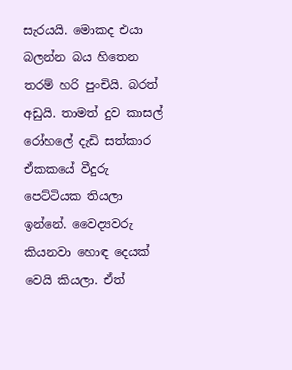සැරයයි. මොකද එයා බලන්න බය හිතෙන තරම් හරි පුංචියි. බරත් අඩුයි. තාමත් දුව කාසල් රෝහලේ දැඩි සත්කාර ඒකකයේ වීදුරු පෙට්ටියක තියලා ඉන්නේ. වෛද්‍යවරු කියනවා හොඳ දෙයක් වෙයි කියලා. ඒත්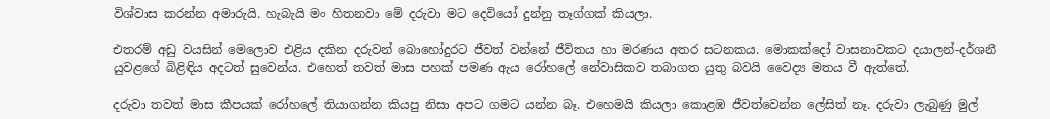විශ්වාස කරන්න අමාරුයි. හැබැයි මං හිතනවා මේ දරුවා මට දෙවියෝ දුන්නු තෑග්ගක් කියලා.

එතරම් අඩු වයසින් මෙලොව එළිය දකින දරුවන් බොහෝදුරට ජීවත් වන්නේ ජීවිතය හා මරණය අතර සටනකය. මොකක්දෝ වාසනාවකට දයාලන්-දර්ශනී යුවළගේ බිළිඳිය අදටත් සුවෙන්ය. එහෙත් තවත් මාස පහක් පමණ ඇය රෝහලේ නේවාසිකව තබාගත යුතු බවයි වෛද්‍ය මතය වී ඇත්තේ.

දරුවා තවත් මාස කීපයක් රෝහලේ තියාගන්න කියපු නිසා අපට ගමට යන්න බෑ. එහෙමයි කියලා කොළඹ ජීවත්වෙන්න ලේසිත් නෑ. දරුවා ලැබුණු මුල්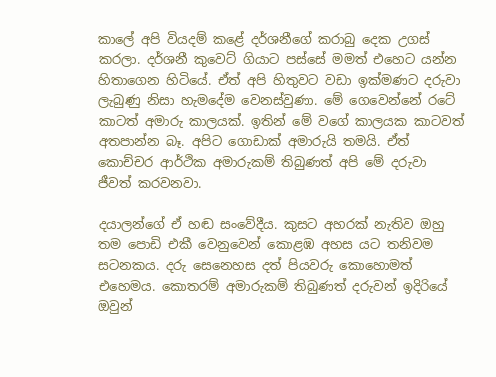කාලේ අපි වියදම් කළේ දර්ශනීගේ කරාබු දෙක උගස් කරලා. දර්ශනී කුවෙට් ගියාට පස්සේ මමත් එහෙට යන්න හිතාගෙන හිටියේ. ඒත් අපි හිතුවට වඩා ඉක්මණට දරුවා ලැබුණු නිසා හැමදේම වෙනස්වුණා. මේ ගෙවෙන්නේ රටේ කාටත් අමාරු කාලයක්. ඉතින් මේ වගේ කාලයක කාටවත් අතපාන්න බෑ. අපිට ගොඩාක් අමාරුයි තමයි. ඒත් කොච්චර ආර්ථික අමාරුකම් තිබුණත් අපි මේ දරුවා ජීවත් කරවනවා.

දයාලන්ගේ ඒ හඬ සංවේදීය. කුසට අහරක් නැතිව ඔහු තම පොඩි එකී වෙනුවෙන් කොළඹ අහස යට තනිවම සටනකය. දරු සෙනෙහස දත් පියවරු කොහොමත් එහෙමය. කොතරම් අමාරුකම් තිබුණත් දරුවන් ඉදිරියේ ඔවුන්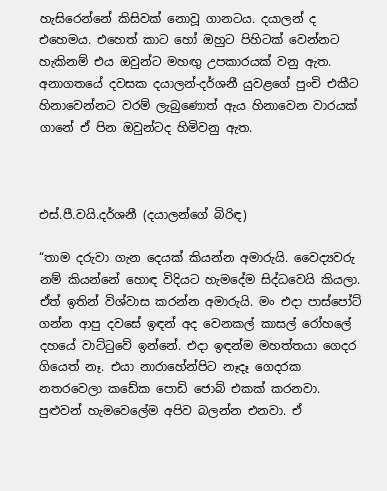හැසිරෙන්නේ කිසිවක් නොවූ ගානටය. දයාලන් ද එහෙමය. එහෙත් කාට හෝ ඔහුට පිහිටක් වෙන්නට හැකිනම් එය ඔවුන්ට මහඟු උපකාරයක් වනු ඇත. අනාගතයේ දවසක දයාලන්-දර්ශනී යුවළගේ පුංචි එකීට හිනාවෙන්නට වරම් ලැබුණොත් ඇය හිනාවෙන වාරයක් ගානේ ඒ පින ඔවුන්ටද හිමිවනු ඇත.



එස්.පී.වයි.දර්ශනී (දයාලන්ගේ බිරිඳ)

“තාම දරුවා ගැන දෙයක් කියන්න අමාරුයි. වෛද්‍යවරු නම් කියන්නේ හොඳ විදියට හැමදේම සිද්ධවෙයි කියලා. ඒත් ඉතින් විශ්වාස කරන්න අමාරුයි. මං එදා පාස්පෝට් ගන්න ආපු දවසේ ඉඳන් අද වෙනකල් කාසල් රෝහලේ දහයේ වාට්ටුවේ ඉන්නේ. එදා ඉඳන්ම මහත්තයා ගෙදර ගියෙත් නෑ. එයා නාරාහේන්පිට නෑදෑ ගෙදරක නතරවෙලා කඩේක පොඩි ජොබ් එකක් කරනවා. පුළුවන් හැමවෙලේම අපිව බලන්න එනවා. ඒ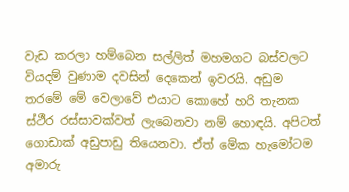වැඩ කරලා හම්බෙන සල්ලිත් මහමගට බස්වලට වියදම් වුණාම දවසින් දෙකෙන් ඉවරයි. අඩුම තරමේ මේ වෙලාවේ එයාට කොහේ හරි තැනක ස්ථීර රස්සාවක්වත් ලැබෙනවා නම් හොඳයි. අපිටත් ගොඩාක් අඩුපාඩු තියෙනවා. ඒත් මේක හැමෝටම අමාරු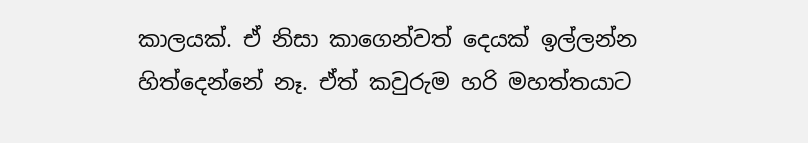කාලයක්. ඒ නිසා කාගෙන්වත් දෙයක් ඉල්ලන්න හිත්දෙන්නේ නෑ. ඒත් කවුරුම හරි මහත්තයාට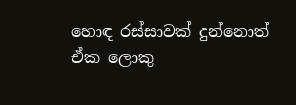හොඳ රස්සාවක් දුන්නොත් ඒක ලොකු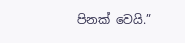පිනක් වෙයි.”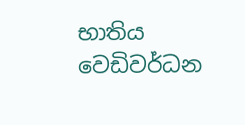භාතිය වෙඩිවර්ධන